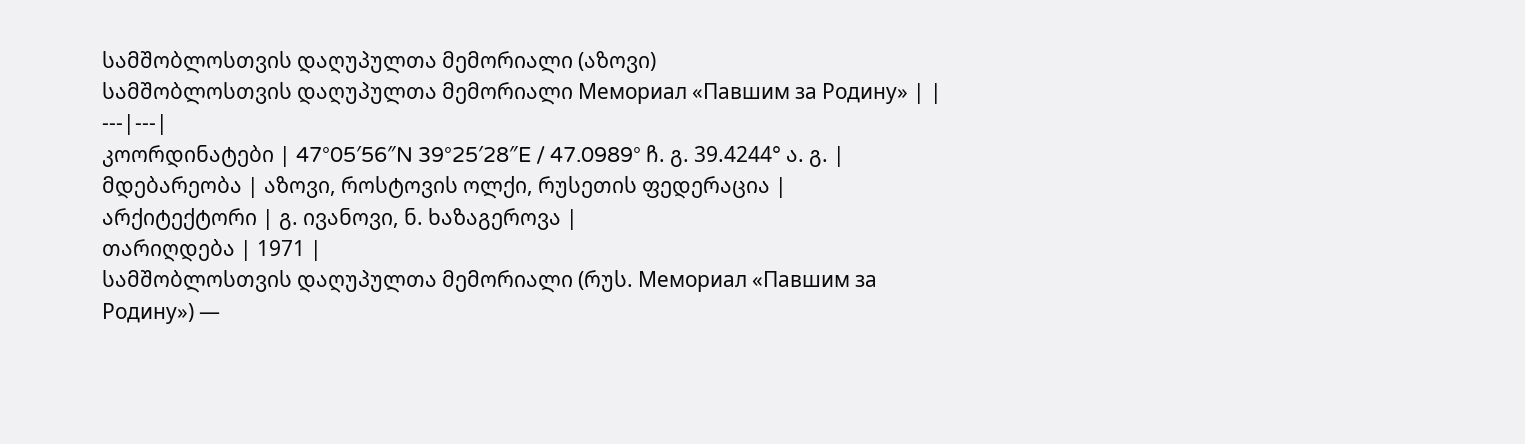სამშობლოსთვის დაღუპულთა მემორიალი (აზოვი)
სამშობლოსთვის დაღუპულთა მემორიალი Мемориал «Павшим за Родину» | |
---|---|
კოორდინატები | 47°05′56″N 39°25′28″E / 47.0989° ჩ. გ. 39.4244° ა. გ. |
მდებარეობა | აზოვი, როსტოვის ოლქი, რუსეთის ფედერაცია |
არქიტექტორი | გ. ივანოვი, ნ. ხაზაგეროვა |
თარიღდება | 1971 |
სამშობლოსთვის დაღუპულთა მემორიალი (რუს. Мемориал «Павшим за Родину») —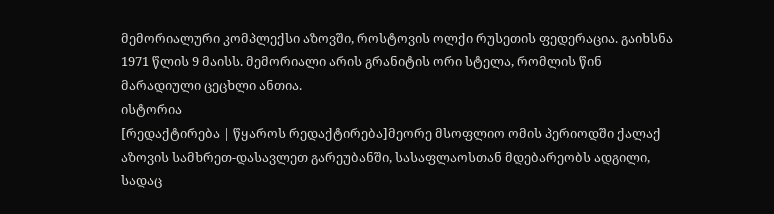მემორიალური კომპლექსი აზოვში, როსტოვის ოლქი რუსეთის ფედერაცია. გაიხსნა 1971 წლის 9 მაისს. მემორიალი არის გრანიტის ორი სტელა, რომლის წინ მარადიული ცეცხლი ანთია.
ისტორია
[რედაქტირება | წყაროს რედაქტირება]მეორე მსოფლიო ომის პერიოდში ქალაქ აზოვის სამხრეთ-დასავლეთ გარეუბანში, სასაფლაოსთან მდებარეობს ადგილი, სადაც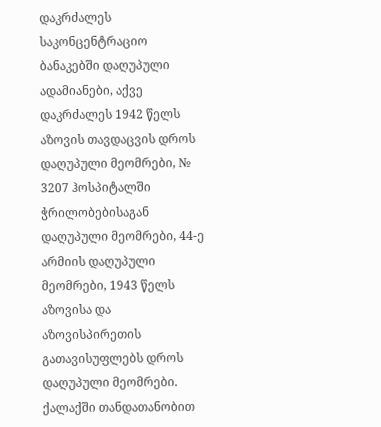დაკრძალეს საკონცენტრაციო ბანაკებში დაღუპული ადამიანები, აქვე დაკრძალეს 1942 წელს აზოვის თავდაცვის დროს დაღუპული მეომრები, № 3207 ჰოსპიტალში ჭრილობებისაგან დაღუპული მეომრები, 44-ე არმიის დაღუპული მეომრები, 1943 წელს აზოვისა და აზოვისპირეთის გათავისუფლებს დროს დაღუპული მეომრები. ქალაქში თანდათანობით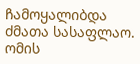ჩამოყალიბდა ძმათა სასაფლაო. ომის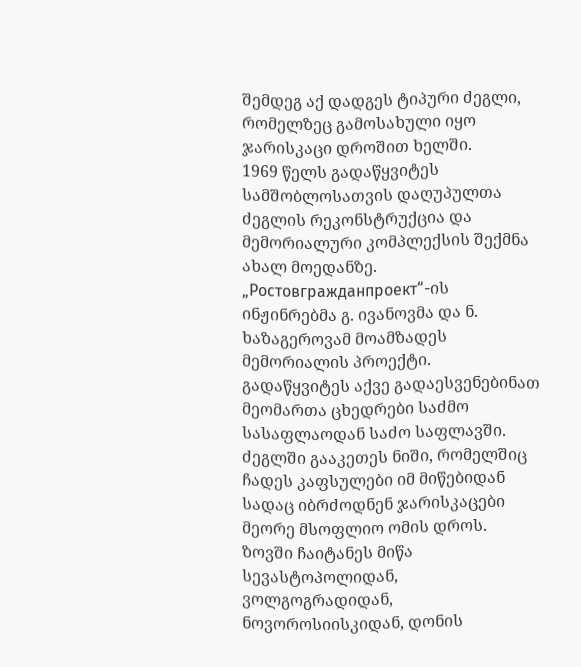შემდეგ აქ დადგეს ტიპური ძეგლი, რომელზეც გამოსახული იყო ჯარისკაცი დროშით ხელში.
1969 წელს გადაწყვიტეს სამშობლოსათვის დაღუპულთა ძეგლის რეკონსტრუქცია და მემორიალური კომპლექსის შექმნა ახალ მოედანზე. „Ростовгражданпроект“-ის ინჟინრებმა გ. ივანოვმა და ნ. ხაზაგეროვამ მოამზადეს მემორიალის პროექტი.
გადაწყვიტეს აქვე გადაესვენებინათ მეომართა ცხედრები საძმო სასაფლაოდან საძო საფლავში. ძეგლში გააკეთეს ნიში, რომელშიც ჩადეს კაფსულები იმ მიწებიდან სადაც იბრძოდნენ ჯარისკაცები მეორე მსოფლიო ომის დროს. ზოვში ჩაიტანეს მიწა სევასტოპოლიდან, ვოლგოგრადიდან, ნოვოროსიისკიდან, დონის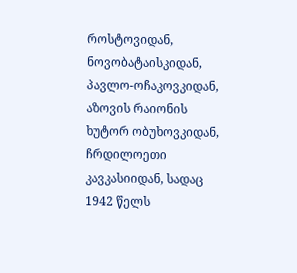როსტოვიდან, ნოვობატაისკიდან, პავლო-ოჩაკოვკიდან, აზოვის რაიონის ხუტორ ობუხოვკიდან, ჩრდილოეთი კავკასიიდან, სადაც 1942 წელს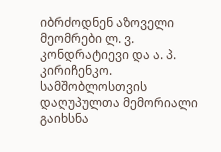იბრძოდნენ აზოველი მეომრები ლ. ვ. კონდრატიევი და ა. პ. კირიჩენკო.
სამშობლოსთვის დაღუპულთა მემორიალი გაიხსნა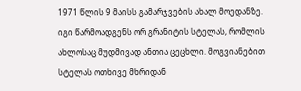1971 წლის 9 მაისს გამარჯვების ახალ მოედანზე. იგი წარმოადგენს ორ გრანიტის სტელას, რომლის ახლოსაც მუდმივად ანთია ცეცხლი. მოგვიანებით სტელას ოთხივე მხრიდან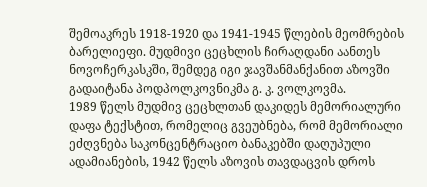შემოაკრეს 1918-1920 და 1941-1945 წლების მეომრების ბარელიეფი. მუდმივი ცეცხლის ჩირაღდანი აანთეს ნოვოჩერკასკში, შემდეგ იგი ჯავშანმანქანით აზოვში გადაიტანა პოდპოლკოვნიკმა გ. კ. ვოლკოვმა.
1989 წელს მუდმივ ცეცხლთან დაკიდეს მემორიალური დაფა ტექსტით, რომელიც გვეუბნება, რომ მემორიალი ეძღვნება საკონცენტრაციო ბანაკებში დაღუპული ადამიანების, 1942 წელს აზოვის თავდაცვის დროს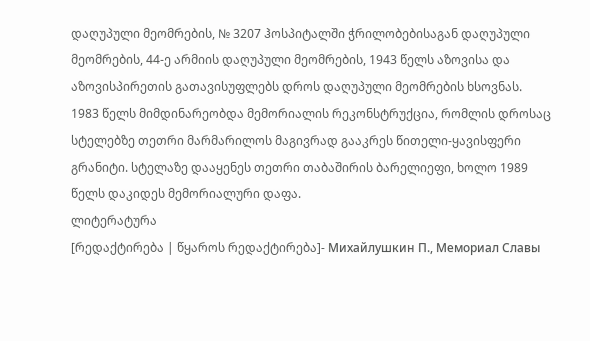დაღუპული მეომრების, № 3207 ჰოსპიტალში ჭრილობებისაგან დაღუპული მეომრების, 44-ე არმიის დაღუპული მეომრების, 1943 წელს აზოვისა და აზოვისპირეთის გათავისუფლებს დროს დაღუპული მეომრების ხსოვნას.
1983 წელს მიმდინარეობდა მემორიალის რეკონსტრუქცია, რომლის დროსაც სტელებზე თეთრი მარმარილოს მაგივრად გააკრეს წითელი-ყავისფერი გრანიტი. სტელაზე დააყენეს თეთრი თაბაშირის ბარელიეფი, ხოლო 1989 წელს დაკიდეს მემორიალური დაფა.
ლიტერატურა
[რედაქტირება | წყაროს რედაქტირება]- Михайлушкин П., Мемориал Славы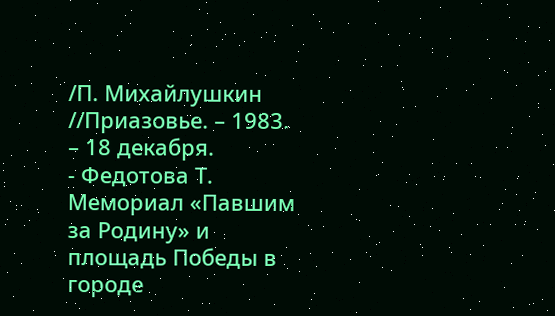/П. Михайлушкин //Приазовье. – 1983. – 18 декабря.
- Федотова Т. Мемориал «Павшим за Родину» и площадь Победы в городе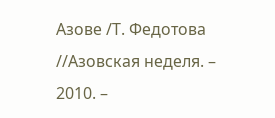Азове /Т. Федотова //Азовская неделя. – 2010. –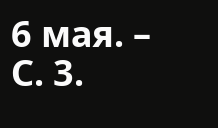6 мая. – С. 3.